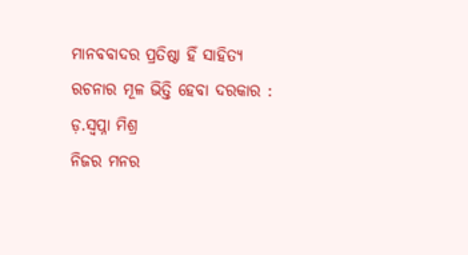ମାନବବାଦର ପ୍ରତିଷ୍ଠା ହିଁ ସାହିତ୍ୟ ରଚନାର ମୂଳ ଭିତ୍ତି ହେବା ଦରକାର : ଡ଼.ସ୍ୱପ୍ନା ମିଶ୍ର
ନିଜର ମନର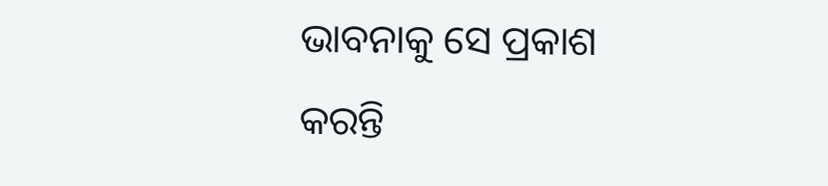ଭାବନାକୁ ସେ ପ୍ରକାଶ କରନ୍ତି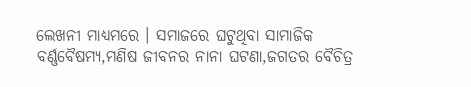ଲେଖନୀ ମାଧ୍ୟମରେ । ସମାଜରେ ଘଟୁଥିବା ସାମାଜିକ ବର୍ଣ୍ଣବୈଷମ୍ୟ,ମଣିଷ ଜୀବନର ନାନା ଘଟଣା,ଜଗତର ବୈଚିତ୍ର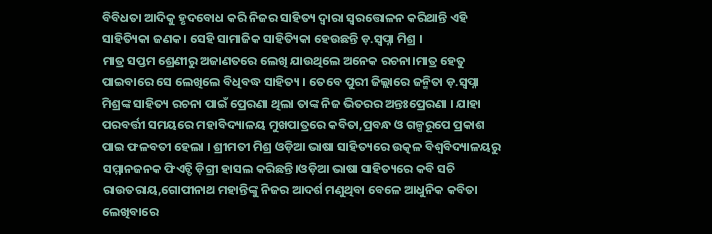ବିବିଧତା ଆଦିକୁ ହୃଦବୋଧ କରି ନିଜର ସାହିତ୍ୟ ଦ୍ୱାରା ସ୍ୱରତ୍ତୋଳନ କରିଥାନ୍ତି ଏହି ସାହିତ୍ୟିକା ଜଣକ। ସେହି ସାମାଜିକ ସାହିତ୍ୟିକା ହେଉଛନ୍ତି ଡ଼.ସ୍ୱପ୍ନା ମିଶ୍ର ।
ମାତ୍ର ସପ୍ତମ ଶ୍ରେଣୀରୁ ଅଜାଣତରେ ଲେଖି ଯାଉଥିଲେ ଅନେକ ରଚନା।ମାତ୍ର ହେତୁ ପାଇବାରେ ସେ ଲେଖିଲେ ବିଧିବଦ୍ଧ ସାହିତ୍ୟ । ତେବେ ପୁରୀ ଜିଲ୍ଲାରେ ଜନ୍ମିତା ଡ଼.ସ୍ୱପ୍ନା ମିଶ୍ରଙ୍କ ସାହିତ୍ୟ ରଚନା ପାଇଁ ପ୍ରେରଣା ଥିଲା ତାଙ୍କ ନିଜ ଭିତରର ଅନ୍ତଃପ୍ରେରଣା । ଯାହା ପରବର୍ତ୍ତୀ ସମୟରେ ମହାବିଦ୍ୟାଳୟ ମୁଖପାତ୍ରରେ କବିତା,ପ୍ରବନ୍ଧ ଓ ଗଳ୍ପରୂପେ ପ୍ରକାଶ ପାଇ ଫଳବତୀ ହେଲା । ଶ୍ରୀମତୀ ମିଶ୍ର ଓଡ଼ିଆ ଭାଷା ସାହିତ୍ୟରେ ଉତ୍କଳ ବିଶ୍ଵବିଦ୍ୟାଳୟରୁ ସମ୍ମାନଜନକ ଫିଏଚ୍ଡି ଡ଼ିଗ୍ରୀ ହାସଲ କରିଛନ୍ତି।ଓଡ଼ିଆ ଭାଷା ସାହିତ୍ୟରେ କବି ସଚି ରାଉତରାୟ,ଗୋପୀନାଥ ମହାନ୍ତିଙ୍କୁ ନିଜର ଆଦର୍ଶ ମଣୁଥିବା ବେଳେ ଆଧୁନିକ କବିତା ଲେଖିବାରେ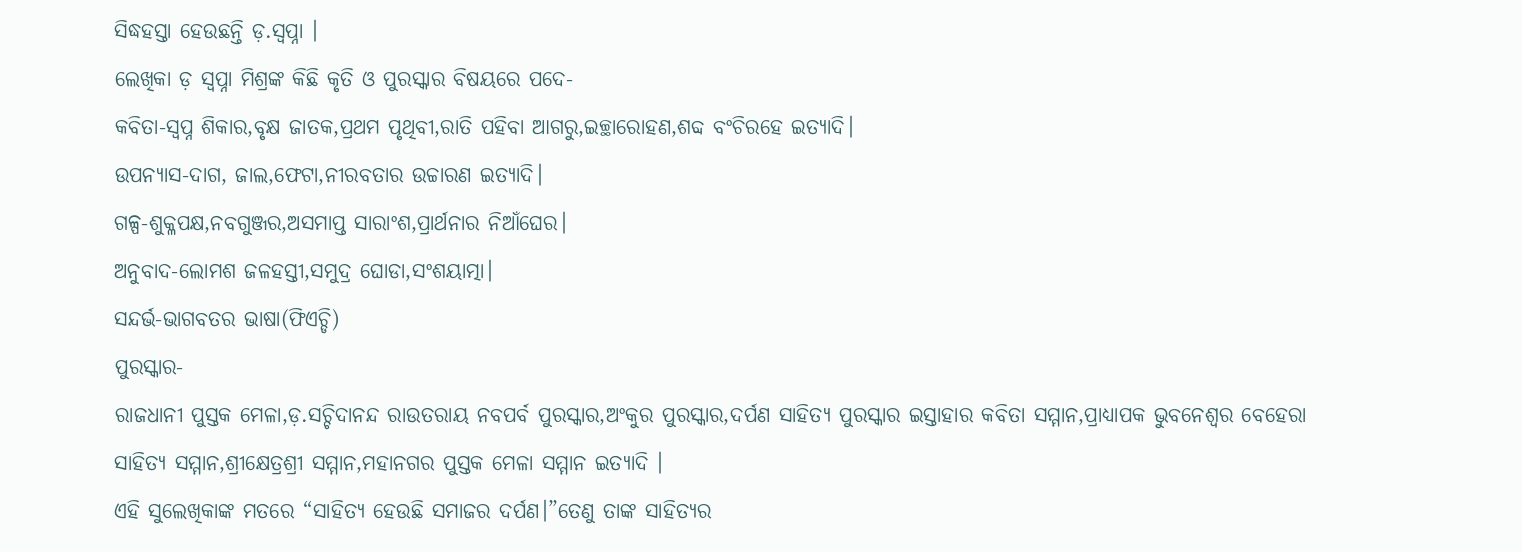ସିଦ୍ଧହସ୍ତା ହେଉଛନ୍ତି ଡ଼.ସ୍ୱପ୍ନା ।
ଲେଖିକା ଡ଼ ସ୍ୱପ୍ନା ମିଶ୍ରଙ୍କ କିଛି କୃତି ଓ ପୁରସ୍କାର ବିଷୟରେ ପଦେ-
କବିତା-ସ୍ବପ୍ନ ଶିକାର,ବୃକ୍ଷ ଜାତକ,ପ୍ରଥମ ପୃଥିବୀ,ରାତି ପହିବା ଆଗରୁ,ଇଚ୍ଛାରୋହଣ,ଶବ୍ଦ ବଂଚିରହେ ଇତ୍ୟାଦି।
ଉପନ୍ୟାସ-ଦାଗ, ଜାଲ,ଫେଟା,ନୀରବତାର ଉଚ୍ଚାରଣ ଇତ୍ୟାଦି।
ଗଳ୍ପ-ଶୁକ୍ଳପକ୍ଷ,ନବଗୁଞ୍ଜର,ଅସମାପ୍ତ ସାରାଂଶ,ପ୍ରାର୍ଥନାର ନିଆଁଘେର।
ଅନୁବାଦ-ଲୋମଶ ଜଳହସ୍ତୀ,ସମୁଦ୍ର ଘୋଡା,ସଂଶୟାତ୍ମା।
ସନ୍ଦର୍ଭ-ଭାଗବତର ଭାଷା(ଫିଏଚ୍ଡି)
ପୁରସ୍କାର-
ରାଜଧାନୀ ପୁସ୍ତକ ମେଳା,ଡ଼.ସଚ୍ଚିଦାନନ୍ଦ ରାଉତରାୟ ନବପର୍ବ ପୁରସ୍କାର,ଅଂକୁର ପୁରସ୍କାର,ଦର୍ପଣ ସାହିତ୍ୟ ପୁରସ୍କାର ଇସ୍ତାହାର କବିତା ସମ୍ମାନ,ପ୍ରାଧ୍ୟାପକ ଭୁବନେଶ୍ୱର ବେହେରା ସାହିତ୍ୟ ସମ୍ମାନ,ଶ୍ରୀକ୍ଷେତ୍ରଶ୍ରୀ ସମ୍ମାନ,ମହାନଗର ପୁସ୍ତକ ମେଳା ସମ୍ମାନ ଇତ୍ୟାଦି ।
ଏହି ସୁଲେଖିକାଙ୍କ ମତରେ “ସାହିତ୍ୟ ହେଉଛି ସମାଜର ଦର୍ପଣ।”ତେଣୁ ତାଙ୍କ ସାହିତ୍ୟର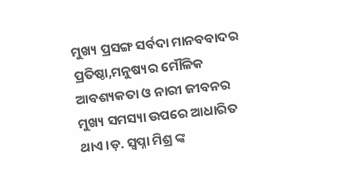ମୁଖ୍ୟ ପ୍ରସଙ୍ଗ ସର୍ବଦା ମାନବବାଦର ପ୍ରତିଷ୍ଠା,ମନୁଷ୍ୟର ମୌଳିକ ଆବଶ୍ୟକତା ଓ ନାରୀ ଜୀବନର ମୁଖ୍ୟ ସମସ୍ୟା ଉପରେ ଆଧାରିତ ଥାଏ।ଡ଼. ସ୍ୱପ୍ନା ମିଶ୍ର ଙ୍କ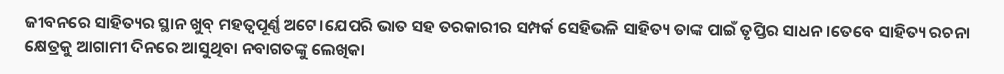ଜୀବନରେ ସାହିତ୍ୟର ସ୍ଥାନ ଖୁବ୍ ମହତ୍ୱପୂର୍ଣ୍ଣ ଅଟେ।ଯେପରି ଭାତ ସହ ତରକାରୀର ସମ୍ପର୍କ ସେହିଭଳି ସାହିତ୍ୟ ତାଙ୍କ ପାଇଁ ତୃପ୍ତିର ସାଧନ।ତେବେ ସାହିତ୍ୟ ରଚନା କ୍ଷେତ୍ରକୁ ଆଗାମୀ ଦିନରେ ଆସୁଥିବା ନବାଗତଙ୍କୁ ଲେଖିକା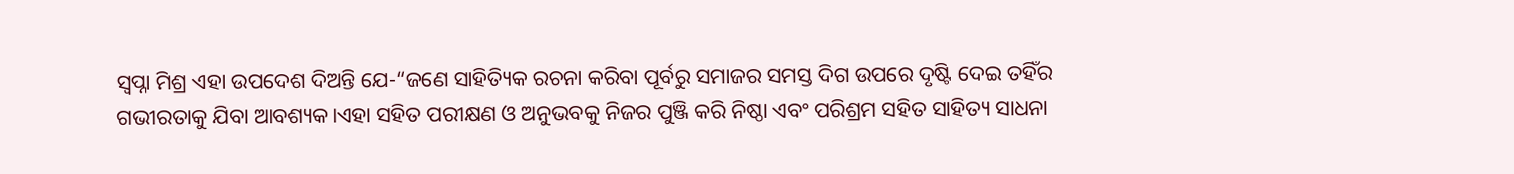ସ୍ୱପ୍ନା ମିଶ୍ର ଏହା ଉପଦେଶ ଦିଅନ୍ତି ଯେ-“ଜଣେ ସାହିତ୍ୟିକ ରଚନା କରିବା ପୂର୍ବରୁ ସମାଜର ସମସ୍ତ ଦିଗ ଉପରେ ଦୃଷ୍ଟି ଦେଇ ତହିଁର ଗଭୀରତାକୁ ଯିବା ଆବଶ୍ୟକ।ଏହା ସହିତ ପରୀକ୍ଷଣ ଓ ଅନୁଭବକୁ ନିଜର ପୁଞ୍ଜି କରି ନିଷ୍ଠା ଏବଂ ପରିଶ୍ରମ ସହିତ ସାହିତ୍ୟ ସାଧନା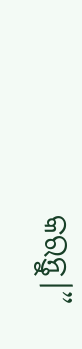କରନ୍ତୁ।”